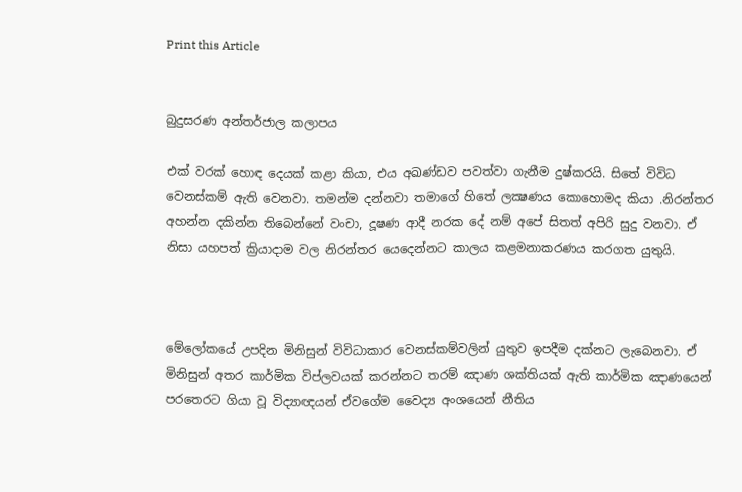Print this Article


බුදුසරණ අන්තර්ජාල කලාපය

එක් වරක් හොඳ දෙයක් කළා කියා, එය අඛණ්ඩව පවත්වා ගැනීම දුෂ්කරයි. සිතේ විවිධ වෙනස්කම් ඇති වෙනවා. තමන්ම දන්නවා තමාගේ හිතේ ලක්‍ෂණය කොහොමද කියා .නිරන්තර අහන්න දකින්න තිබෙන්නේ වංචා, දූෂණ ආදී නරක දේ නම් අපේ සිතත් අපිරි සුදු වනවා. ඒ නිසා යහපත් ක්‍රියාදාම වල නිරන්තර යෙදෙන්නට කාලය කළමනාකරණය කරගත යුතුයි.



මේලෝකයේ උපදින මිනිසුන් විවිධාකාර වෙනස්කම්වලින් යුතුව ඉපදීම දක්නට ලැබෙනවා. ඒ මිනිසුන් අතර කාර්මික විප්ලවයක් කරන්නට තරම් ඤාණ ශක්තියක් ඇති කාර්මික ඤාණයෙන් පරතෙරට ගියා වූ විද්‍යාඥයන් ඒවගේම වෛද්‍ය අංශයෙන් නීතිය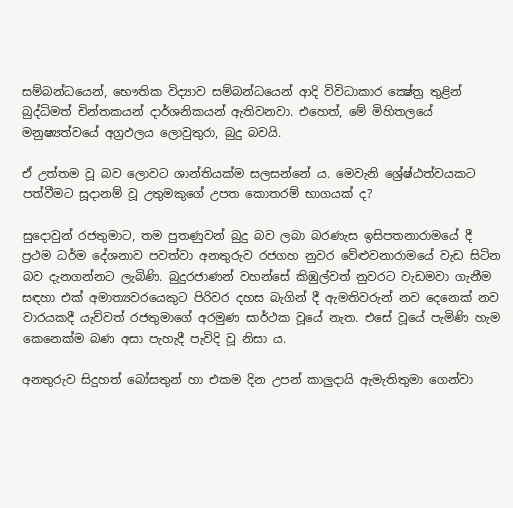සම්බන්ධයෙන්, භෞතික විද්‍යාව සම්බන්ධයෙන් ආදි විවිධාකාර ක්‍ෂේත්‍ර තුළින් බුද්ධිමත් චින්තකයන් දාර්ශනිකයන් ඇතිවනවා. එහෙත්, මේ මිහිතලයේ මනුෂ්‍යත්වයේ අග්‍රඵලය ලොවුතුරා, බුදු බවයි.

ඒ උත්තම වූ බව ලොවට ශාන්තියක්ම සලසන්නේ ය. මෙවැනි ශ්‍රේෂ්ඨත්වයකට පත්වීමට සූදානම් වූ උතුමකුගේ උපත කොතරම් භාගයක් ද?

සුදොවුන් රජතුමාට, තම පුතණුවන් බුදු බව ලබා බරණැස ඉසිපතනාරාමයේ දී ප්‍රථම ධර්ම දේශනාව පවත්වා අනතුරුව රජගහ නුවර වේළුවනාරාමයේ වැඩ සිටින බව දැනගන්නට ලැබිණි. බුදුරජාණන් වහන්සේ කිඹුල්වත් නුවරට වැඩමවා ගැනීම සඳහා එක් අමාත්‍යවරයෙකුට පිරිවර දහස බැගින් දී ඇමතිවරුන් නව දෙනෙක් නව වාරයකදී යැව්වත් රජතුමාගේ අරමුණ සාර්ථක වූයේ නැත. එසේ වූයේ පැමිණි හැම කෙනෙක්ම බණ අසා පැහැදී පැවිදි වූ නිසා ය.

අනතුරුව සිදුහත් බෝසතුන් හා එකම දින උපන් කාලුදායි ඇමැතිතුමා ගෙන්වා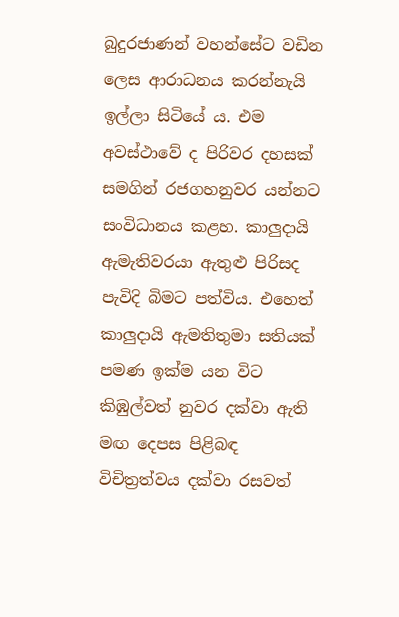බුදුරජාණන් වහන්සේට වඩින ලෙස ආරාධනය කරන්නැයි ඉල්ලා සිටියේ ය. එම අවස්ථාවේ ද පිරිවර දහසක් සමගින් රජගහනුවර යන්නට සංවිධානය කළහ. කාලුදායි ඇමැතිවරයා ඇතුළු පිරිසද පැවිදි බිමට පත්විය. එහෙත් කාලුදායි ඇමතිතුමා සතියක් පමණ ඉක්ම යන විට කිඹුල්වත් නුවර දක්වා ඇති මඟ දෙපස පිළිබඳ විචිත්‍රත්වය දක්වා රසවත්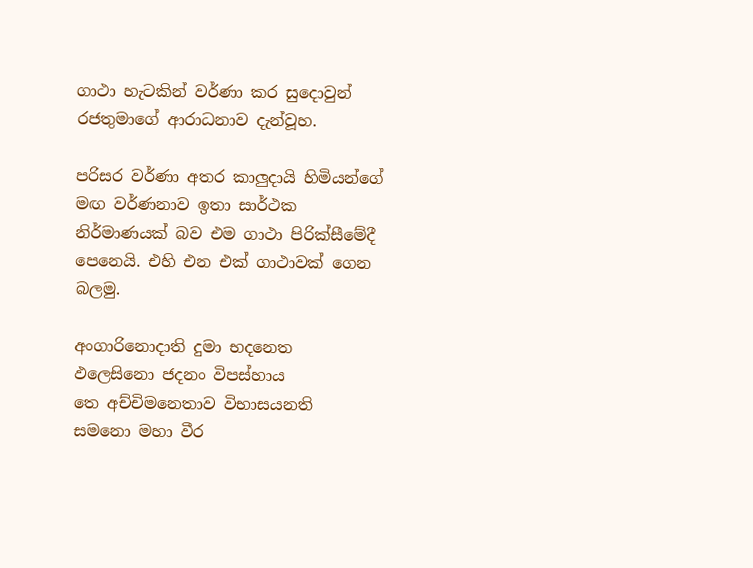ගාථා හැටකින් වර්ණා කර සුදොවුන් රජතුමාගේ ආරාධනාව දැන්වූහ.

පරිසර වර්ණා අතර කාලුදායි හිමියන්ගේ මඟ වර්ණනාව ඉතා සාර්ථක නිර්මාණයක් බව එම ගාථා පිරික්සීමේදී පෙනෙයි. එහි එන එක් ගාථාවක් ගෙන බලමු.

අංගාරිනොදාති දුමා භදනෙත
ඵලෙසිනො ජදනං විපස්හාය
තෙ අච්චිමනෙතාව විභාසයනති
සමනො මහා වීර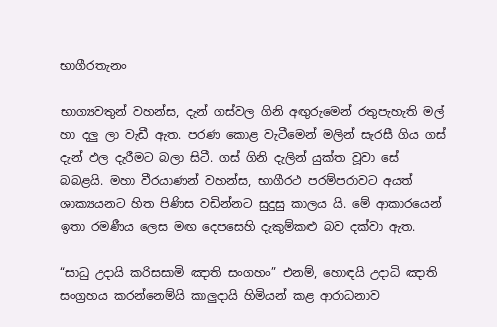භාගීරතැනං

භාග්‍යවතුන් වහන්ස, දැන් ගස්වල ගිනි අඟුරුමෙන් රතුපැහැති මල් හා දලු ලා වැඩී ඇත. පරණ කොළ වැටීමෙන් මලින් සැරසී ගිය ගස් දැන් ඵල දැරීමට බලා සිටී. ගස් ගිනි දැලින් යුක්ත වූවා සේ බබළයි. මහා වීරයාණන් වහන්ස, භාගීරථ පරම්පරාවට අයත් ශාක්‍යයනට හිත පිණිස වඩින්නට සුදුසු කාලය යි. මේ ආකාරයෙන් ඉතා රමණීය ලෙස මඟ දෙපසෙහි දැකුම්කළු බව දක්වා ඇත.

“සාධු උදායි කරිසසාමි ඤාති සංගහං” එනම්, හොඳයි උදාධි ඤාති සංග්‍රහය කරන්නෙම්යි කාලුදායි හිමියන් කළ ආරාධනාව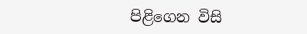පිළිගෙන විසි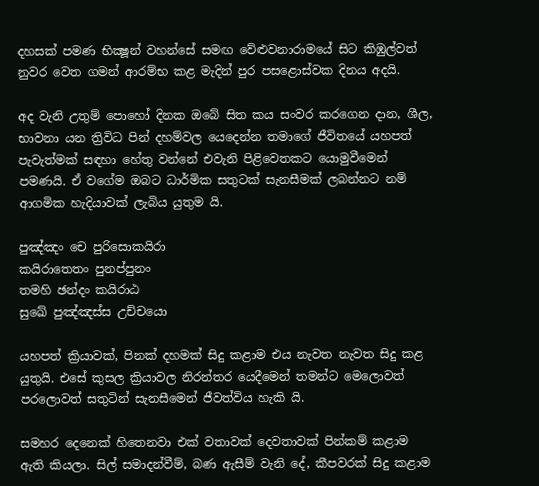දහසක් පමණ භික්‍ෂූන් වහන්සේ සමඟ වේළුවනාරාමයේ සිට කිඹුල්වත් නුවර වෙත ගමන් ආරම්භ කළ මැදින් පුර පසළොස්වක දිනය අදයි.

අද වැනි උතුම් පොහෝ දිනක ඔබේ සිත කය සංවර කරගෙන දාන, ශීල, භාවනා යන ත්‍රිවිධ පින් දහම්වල යෙදෙන්න තමාගේ ජීවිතයේ යහපත් පැවැත්මක් සඳහා හේතු වන්නේ එවැනි පිළිවෙතකට යොමුවීමෙන් පමණයි. ඒ වගේම ඔබට ධාර්මික සතුටක් සැනසීමක් ලබන්නට නම් ආගමික හැදියාවක් ලැබිය යුතුම යි.

පුඤ්ඤං චෙ පුරිසොකයිරා
කයිරාතෙතං පුනප්පුනං
තමහි ඡන්දං කයිරාඨ
සුඛේ පුඤ්ඤස්ස උච්චයො

යහපත් ක්‍රියාවක්, පිනක් දහමක් සිදු කළාම එය නැවත නැවත සිදු කළ යුතුයි. එසේ කුසල ක්‍රියාවල නිරන්තර යෙදීමෙන් තමන්ට මෙලොවත් පරලොවත් සතුටින් සැනසීමෙන් ජීවත්විය හැකි යි.

සමහර දෙනෙක් හිතෙනවා එක් වතාවක් දෙවතාවක් පින්කම් කළාම ඇති කියලා. සිල් සමාදන්වීම්, බණ ඇසීම් වැනි දේ, කීපවරක් සිදු කළාම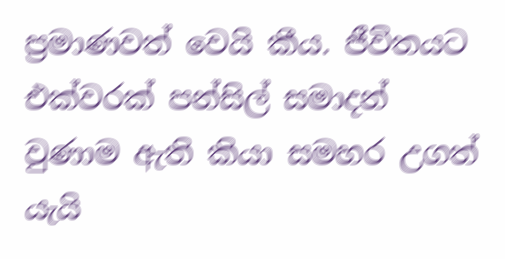ප්‍රමාණවත් වෙයි කීය. ජීවිතයට එක්වරක් පන්සිල් සමාදන් වුණාම ඇති කියා සමහර උගත් යැයි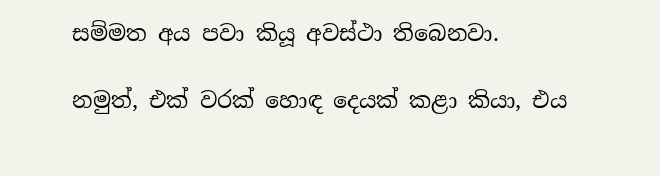සම්මත අය පවා කියූ අවස්ථා තිබෙනවා.

නමුත්, එක් වරක් හොඳ දෙයක් කළා කියා, එය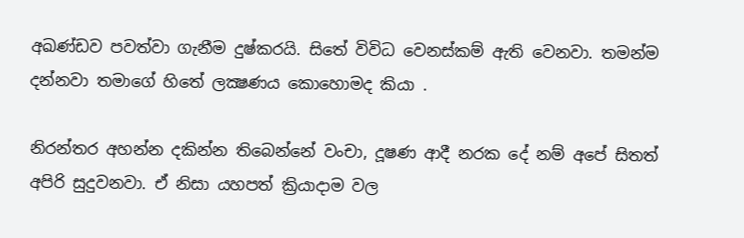අඛණ්ඩව පවත්වා ගැනීම දුෂ්කරයි. සිතේ විවිධ වෙනස්කම් ඇති වෙනවා. තමන්ම දන්නවා තමාගේ හිතේ ලක්‍ෂණය කොහොමද කියා .

නිරන්තර අහන්න දකින්න තිබෙන්නේ වංචා, දූෂණ ආදී නරක දේ නම් අපේ සිතත් අපිරි සුදුවනවා. ඒ නිසා යහපත් ක්‍රියාදාම වල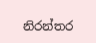නිරන්තර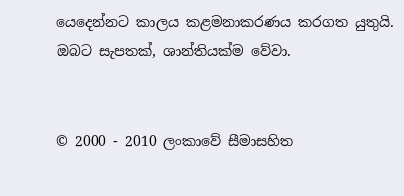යෙදෙන්නට කාලය කළමනාකරණය කරගත යුතුයි. ඔබට සැපතක්, ශාන්තියක්ම වේවා.


© 2000 - 2010 ලංකාවේ සීමාසහිත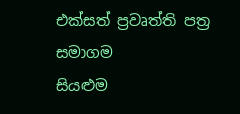එක්සත් ප්‍රවෘත්ති පත්‍ර සමාගම
සියළුම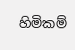හිමිකම්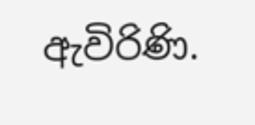ඇවිරිණි.